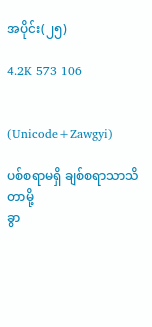အပိုင်း(၂၅)

4.2K 573 106


(Unicode+Zawgyi)

ပစ်စရာမရှိ ချစ်စရာသာသိတာမို့
ခွာ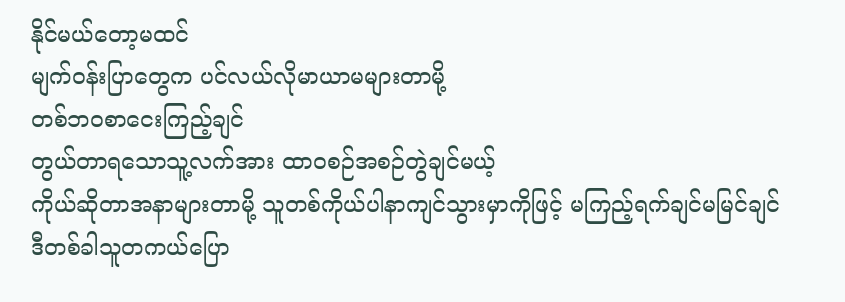နိုင်မယ်တော့မထင်
မျက်ဝန်းပြာတွေက ပင်လယ်လိုမာယာမများတာမို့
တစ်ဘဝစာငေးကြည့်ချင်
တွယ်တာရသောသူ့လက်အား ထာဝစဉ်အစဉ်တွဲချင်မယ့်
ကိုယ်ဆိုတာအနာများတာမို့ သူတစ်ကိုယ်ပါနာကျင်သွားမှာကိုဖြင့် မကြည့်ရက်ချင်မမြင်ချင်
ဒီတစ်ခါသူတကယ်ပြော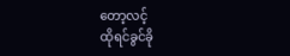တော့လင့်
ထိုရင်ခွင်ခို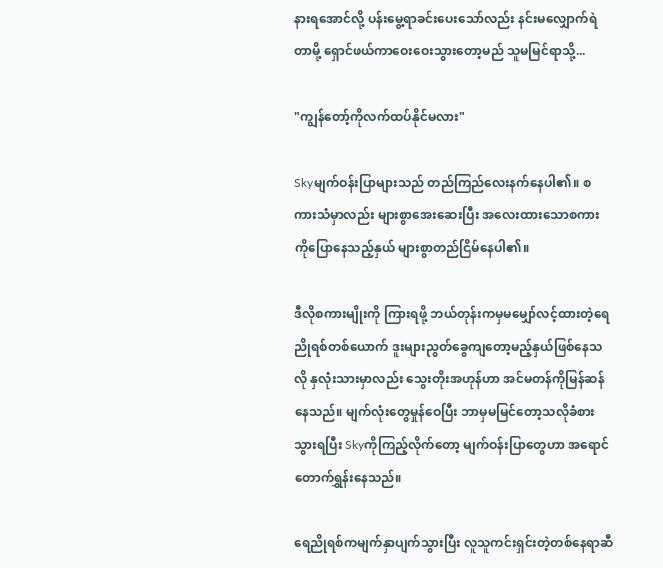နားရအောင်လို့ ပန်းမွေ့ရာခင်းပေး‌သော်လည်း နင်းမလျှောက်ရဲတာမို့ ရှောင်ဖယ်ကာဝေးဝေးသွားတော့မည် သူမမြင်ရာသို့...

"ကျွန်တော့်ကိုလက်ထပ်နိုင်မလား"

Skyမျက်ဝန်းပြာများသည် တည်ကြည်လေးနက်နေပါ၏။ စကားသံမှာလည်း များစွာအေးဆေးပြီး အလေးထားသောစကားကိုပြောနေသည့်နှယ် များစွာတည်ငြိမ်နေပါ၏။

ဒီလိုစကားမျိုးကို ကြားရဖို့ ဘယ်တုန်းကမှမမျှော်လင့်ထားတဲ့ရေညိုရစ်တစ်ယောက် ဒူးများညွတ်ခွေကျတော့မည့်နှယ်ဖြစ်နေသလို နှလုံးသားမှာလည်း သွေးတိုးအဟုန်ဟာ အင်မတန်ကိုမြန်ဆန်နေသည်။ မျက်လုံးတွေမှုန်ဝေပြီး ဘာမှမမြင်တော့သလိုခံစားသွားရပြီး Skyကိုကြည့်လိုက်တော့ မျက်ဝန်းပြာတွေဟာ အရောင်တောက်ရွှန်းနေသည်။

ရေညိုရစ်ကမျက်နှာပျက်သွားပြီး လူသူကင်းရှင်းတဲ့တစ်နေရာဆီ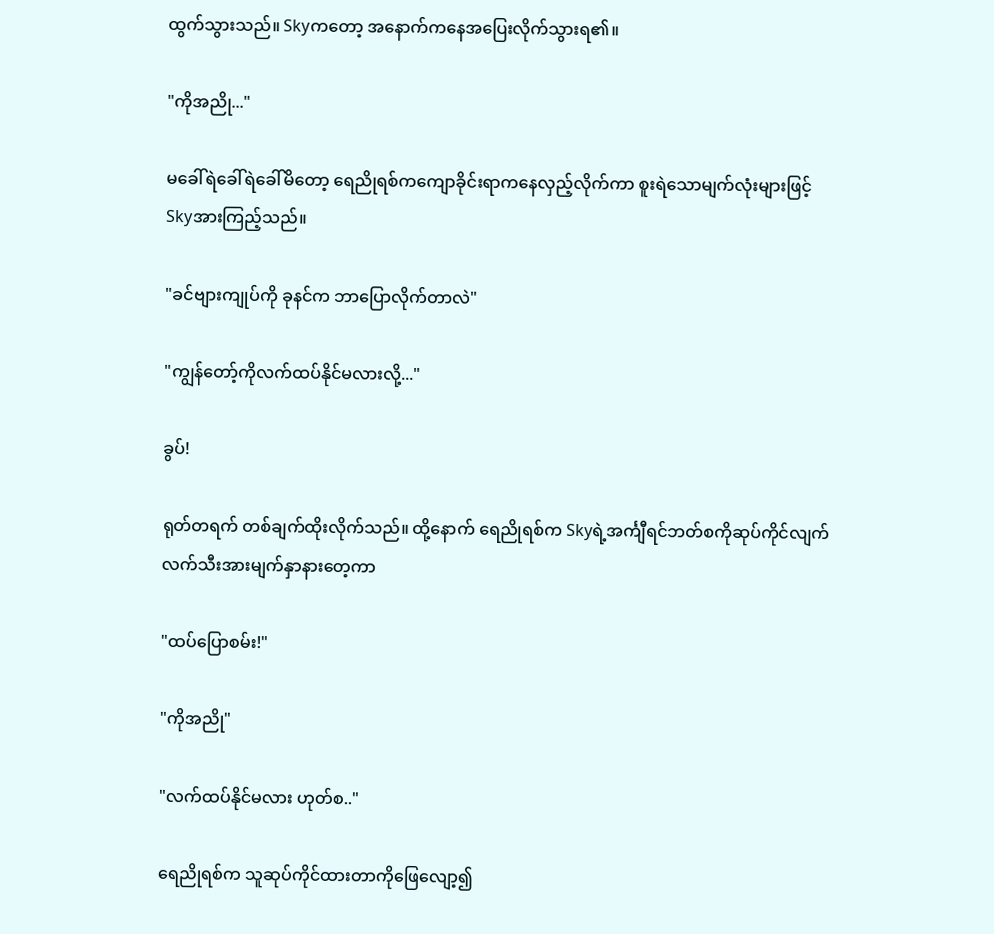ထွက်သွားသည်။ Skyကတော့ အနောက်ကနေအပြေးလိုက်သွားရ၏။

"ကိုအညို..."

မခေါ်ရဲခေါ်ရဲခေါ်မိတော့ ရေညိုရစ်ကကျောခိုင်းရာကနေလှည့်လိုက်ကာ စူးရဲသောမျက်လုံးများဖြင့် Skyအားကြည့်သည်။

"ခင်ဗျားကျုပ်ကို ခုနင်က ဘာပြောလိုက်တာလဲ"

"ကျွန်တော့်ကိုလက်ထပ်နိုင်မလားလို့..."

ခွပ်!

ရုတ်တရက် တစ်ချက်ထိုးလိုက်သည်။ ထို့နောက် ရေညိုရစ်က Skyရဲ့အင်္ကျီရင်ဘတ်စကိုဆုပ်ကိုင်လျက် လက်သီးအားမျက်နှာနားတေ့ကာ

"ထပ်ပြောစမ်း!"

"ကိုအညို"

"လက်ထပ်နိုင်မလား ဟုတ်စ.."

ရေညိုရစ်က သူဆုပ်ကိုင်ထားတာကိုဖြေလျော့၍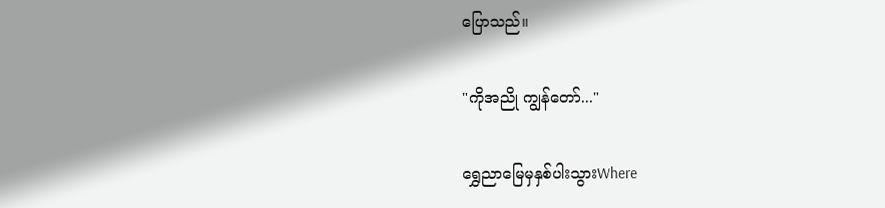ပြောသည်။

"ကိုအညို ကျွန်တော်..."

ရွှေညာမြေမှနှစ်ပါးသွားWhere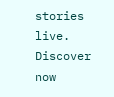stories live. Discover now